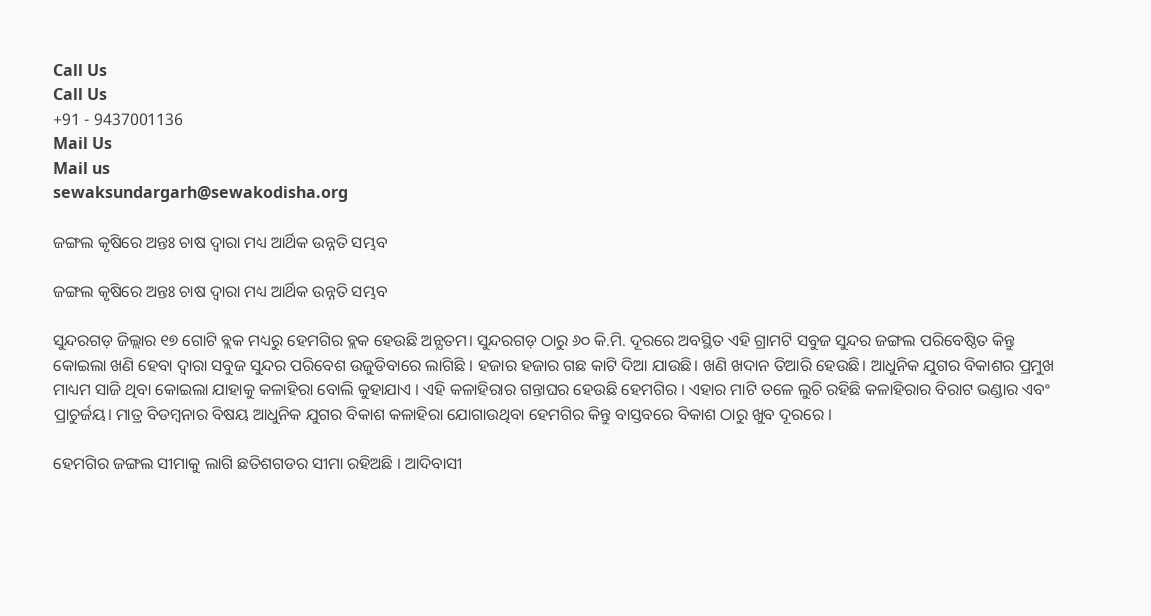Call Us
Call Us
+91 - 9437001136
Mail Us
Mail us
sewaksundargarh@sewakodisha.org

ଜଙ୍ଗଲ କୃଷିରେ ଅନ୍ତଃ ଚାଷ ଦ୍ଵାରା ମଧ୍ୟ ଆର୍ଥିକ ଉନ୍ନତି ସମ୍ଭବ

ଜଙ୍ଗଲ କୃଷିରେ ଅନ୍ତଃ ଚାଷ ଦ୍ଵାରା ମଧ୍ୟ ଆର୍ଥିକ ଉନ୍ନତି ସମ୍ଭବ

ସୁନ୍ଦରଗଡ଼ ଜିଲ୍ଲାର ୧୭ ଗୋଟି ବ୍ଲକ ମଧ୍ୟରୁ ହେମଗିର ବ୍ଲକ ହେଉଛି ଅନ୍ଯତମ। ସୁନ୍ଦରଗଡ଼ ଠାରୁ ୬୦ କି.ମି. ଦୂରରେ ଅବସ୍ଥିତ ଏହି ଗ୍ରାମଟି ସବୁଜ ସୁନ୍ଦର ଜଙ୍ଗଲ ପରିବେଷ୍ଠିତ କିନ୍ତୁ କୋଇଲା ଖଣି ହେବା ଦ୍ଵାରା ସବୁଜ ସୁନ୍ଦର ପରିବେଶ ଉଜୁଡିବାରେ ଲାଗିଛି । ହଜାର ହଜାର ଗଛ କାଟି ଦିଆ ଯାଉଛି। ଖଣି ଖଦାନ ତିଆରି ହେଉଛି। ଆଧୁନିକ ଯୁଗର ବିକାଶର ପ୍ରମୁଖ ମାଧ୍ୟମ ସାଜି ଥିବା କୋଇଲା ଯାହାକୁ କଳାହିରା ବୋଲି କୁହାଯାଏ । ଏହି କଳାହିରାର ଗନ୍ତାଘର ହେଉଛି ହେମଗିର । ଏହାର ମାଟି ତଳେ ଲୁଚି ରହିଛି କଳାହିରାର ବିରାଟ ଭଣ୍ଡାର ଏବଂ ପ୍ରାଚୁର୍ଜୟ। ମାତ୍ର ବିଡମ୍ବନାର ବିଷୟ ଆଧୁନିକ ଯୁଗର ବିକାଶ କଳାହିରା ଯୋଗାଉଥିବା ହେମଗିର କିନ୍ତୁ ବାସ୍ତବରେ ବିକାଶ ଠାରୁ ଖୁବ ଦୂରରେ ।

ହେମଗିର ଜଙ୍ଗଲ ସୀମାକୁ ଲାଗି ଛତିଶଗଡର ସୀମା ରହିଅଛି । ଆଦିବାସୀ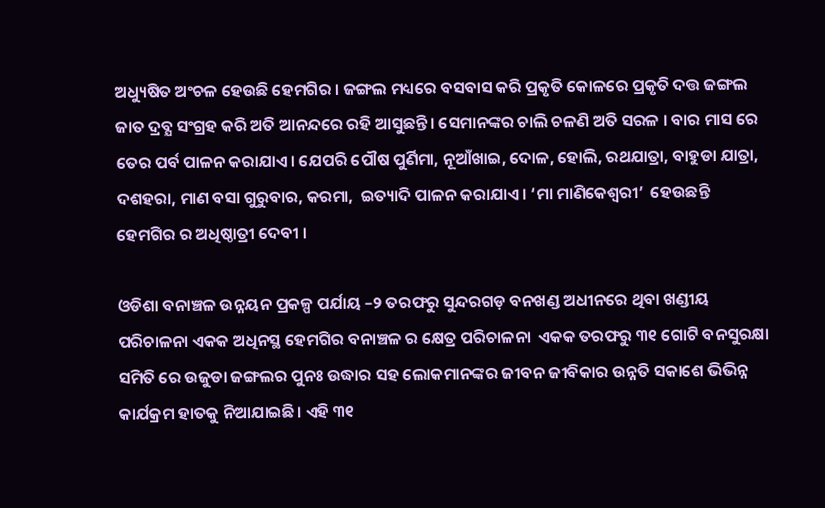ଅଧ୍ୟୁଷିତ ଅଂଚଳ ହେଉଛି ହେମଗିର । ଜଙ୍ଗଲ ମଧ୍ୟରେ ବସବାସ କରି ପ୍ରକୃତି କୋଳରେ ପ୍ରକୃତି ଦତ୍ତ ଜଙ୍ଗଲ ଜାତ ଦ୍ରବ୍ଯ ସଂଗ୍ରହ କରି ଅତି ଆନନ୍ଦରେ ରହି ଆସୁଛନ୍ତି। ସେମାନଙ୍କର ଚାଲି ଚଳଣି ଅତି ସରଳ । ବାର ମାସ ରେ ତେର ପର୍ବ ପାଳନ କରାଯାଏ। ଯେପରି ପୌଷ ପୁର୍ଣିମା, ନୂଆଁଖାଇ, ଦୋଳ, ହୋଲି, ରଥଯାତ୍ରା, ବାହୁଡା ଯାତ୍ରା, ଦଶହରା, ମାଣ ବସା ଗୁରୁବାର, କରମା,  ଇତ୍ୟାଦି ପାଳନ କରାଯାଏ। ‘ମା ମାଣିକେଶ୍ବରୀ’  ହେଉଛନ୍ତି ହେମଗିର ର ଅଧିଷ୍ଠାତ୍ରୀ ଦେବୀ ।

ଓଡିଶା ବନାଞ୍ଚଳ ଉନ୍ନୟନ ପ୍ରକଳ୍ପ ପର୍ଯାୟ –୨ ତରଫରୁ ସୁନ୍ଦରଗଡ଼ ବନଖଣ୍ଡ ଅଧୀନରେ ଥିବା ଖଣ୍ଡୀୟ ପରିଚାଳନା ଏକକ ଅଧିନସ୍ଥ ହେମଗିର ବନାଞ୍ଚଳ ର କ୍ଷେତ୍ର ପରିଚାଳନା  ଏକକ ତରଫରୁ ୩୧ ଗୋଟି ବନସୁରକ୍ଷା ସମିତି ରେ ଉଜୁଡା ଜଙ୍ଗଲର ପୁନଃ ଉଦ୍ଧାର ସହ ଲୋକମାନଙ୍କର ଜୀବନ ଜୀବିକାର ଉନ୍ନତି ସକାଶେ ଭିଭିନ୍ନ କାର୍ଯକ୍ରମ ହାତକୁ ନିଆଯାଇଛି। ଏହି ୩୧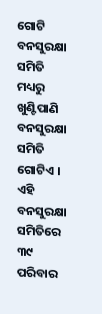ଗୋଟି ବନସୁରକ୍ଷା ସମିତି ମଧ୍ୟରୁ ଖୁଣ୍ଟିପାଣି ବନସୁରକ୍ଷା ସମିତି ଗୋଟିଏ । ଏହି ବନସୁରକ୍ଷା ସମିତିରେ ୩୯ ପରିବାର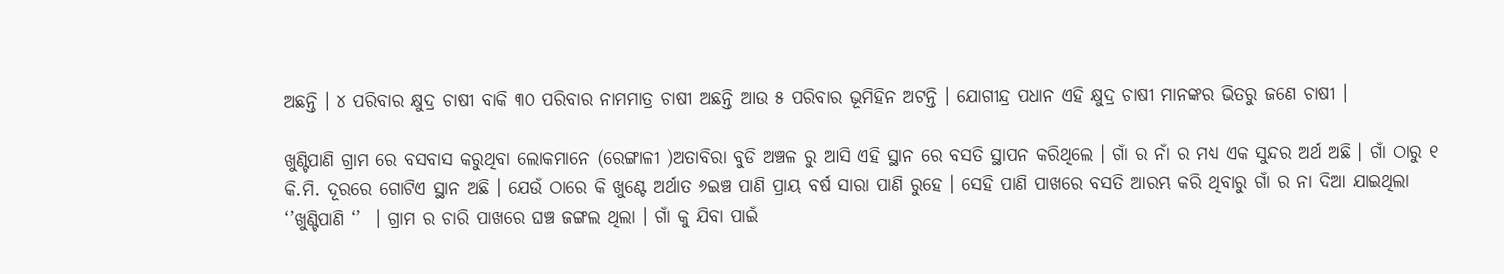ଅଛନ୍ତି । ୪ ପରିବାର କ୍ଷୁଦ୍ର ଚାଷୀ ବାକି ୩୦ ପରିବାର ନାମମାତ୍ର ଚାଷୀ ଅଛନ୍ତି ଆଉ ୫ ପରିବାର ଭୂମିହିନ ଅଟନ୍ତି । ଯୋଗୀନ୍ଦ୍ର ପଧାନ ଏହି କ୍ଷୁଦ୍ର ଚାଷୀ ମାନଙ୍କର ଭିତରୁ ଜଣେ ଚାଷୀ ।

ଖୁଣ୍ଟିପାଣି ଗ୍ରାମ ରେ ବସବାସ କରୁଥିବା ଲୋକମାନେ (ରେଙ୍ଗାଳୀ )ଅତାବିରା ବୁଡି ଅଞ୍ଚଳ ରୁ ଆସି ଏହି ସ୍ଥାନ ରେ ବସତି ସ୍ଥାପନ କରିଥିଲେ । ଗାଁ ର ନାଁ ର ମଧ୍ୟ ଏକ ସୁନ୍ଦର ଅର୍ଥ ଅଛି । ଗାଁ ଠାରୁ ୧ କି.ମି. ଦୂରରେ ଗୋଟିଏ ସ୍ଥାନ ଅଛି । ଯେଉଁ ଠାରେ କି ଖୁଣ୍ଟେ ଅର୍ଥାତ ୬ଇଞ୍ଚ ପାଣି ପ୍ରାୟ ବର୍ଷ ସାରା ପାଣି ରୁହେ । ସେହି ପାଣି ପାଖରେ ବସତି ଆରମ୍ଭ କରି ଥିବାରୁ ଗାଁ ର ନା ଦିଆ ଯାଇଥିଲା  ‘’ଖୁଣ୍ଟିପାଣି ‘’  । ଗ୍ରାମ ର ଚାରି ପାଖରେ ଘଞ୍ଚ ଜଙ୍ଗଲ ଥିଲା । ଗାଁ କୁ ଯିବା ପାଇଁ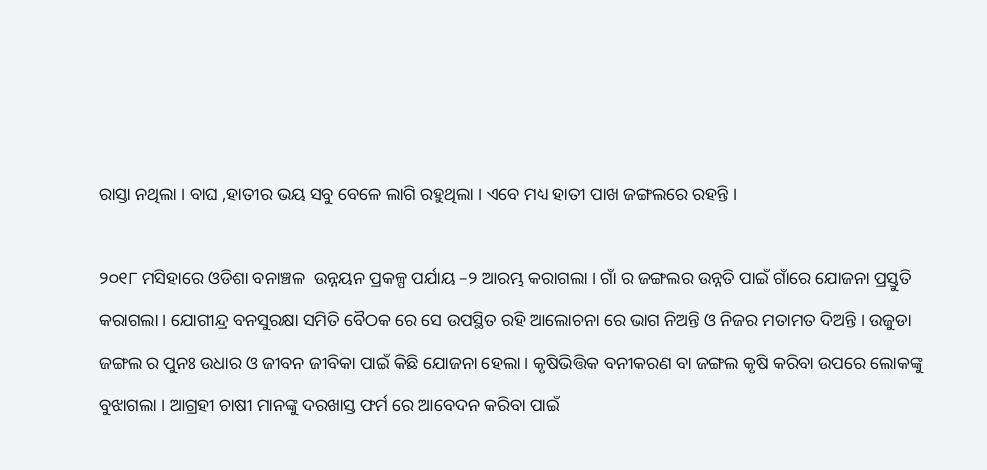ରାସ୍ତା ନଥିଲା । ବାଘ ,ହାତୀର ଭୟ ସବୁ ବେଳେ ଲାଗି ରହୁଥିଲା । ଏବେ ମଧ୍ୟ ହାତୀ ପାଖ ଜଙ୍ଗଲରେ ରହନ୍ତି ।

୨୦୧୮ ମସିହାରେ ଓଡିଶା ବନାଞ୍ଚଳ  ଉନ୍ନୟନ ପ୍ରକଳ୍ପ ପର୍ଯାୟ –୨ ଆରମ୍ଭ କରାଗଲା । ଗାଁ ର ଜଙ୍ଗଲର ଉନ୍ନତି ପାଇଁ ଗାଁରେ ଯୋଜନା ପ୍ରସ୍ତୁତି କରାଗଲା । ଯୋଗୀନ୍ଦ୍ର ବନସୁରକ୍ଷା ସମିତି ବୈଠକ ରେ ସେ ଉପସ୍ଥିତ ରହି ଆଲୋଚନା ରେ ଭାଗ ନିଅନ୍ତି ଓ ନିଜର ମତାମତ ଦିଅନ୍ତି । ଉଜୁଡା ଜଙ୍ଗଲ ର ପୁନଃ ଉଧାର ଓ ଜୀବନ ଜୀବିକା ପାଇଁ କିଛି ଯୋଜନା ହେଲା । କୃଷିଭିତ୍ତିକ ବନୀକରଣ ବା ଜଙ୍ଗଲ କୃଷି କରିବା ଉପରେ ଲୋକଙ୍କୁ ବୁଝାଗଲା । ଆଗ୍ରହୀ ଚାଷୀ ମାନଙ୍କୁ ଦରଖାସ୍ତ ଫର୍ମ ରେ ଆବେଦନ କରିବା ପାଇଁ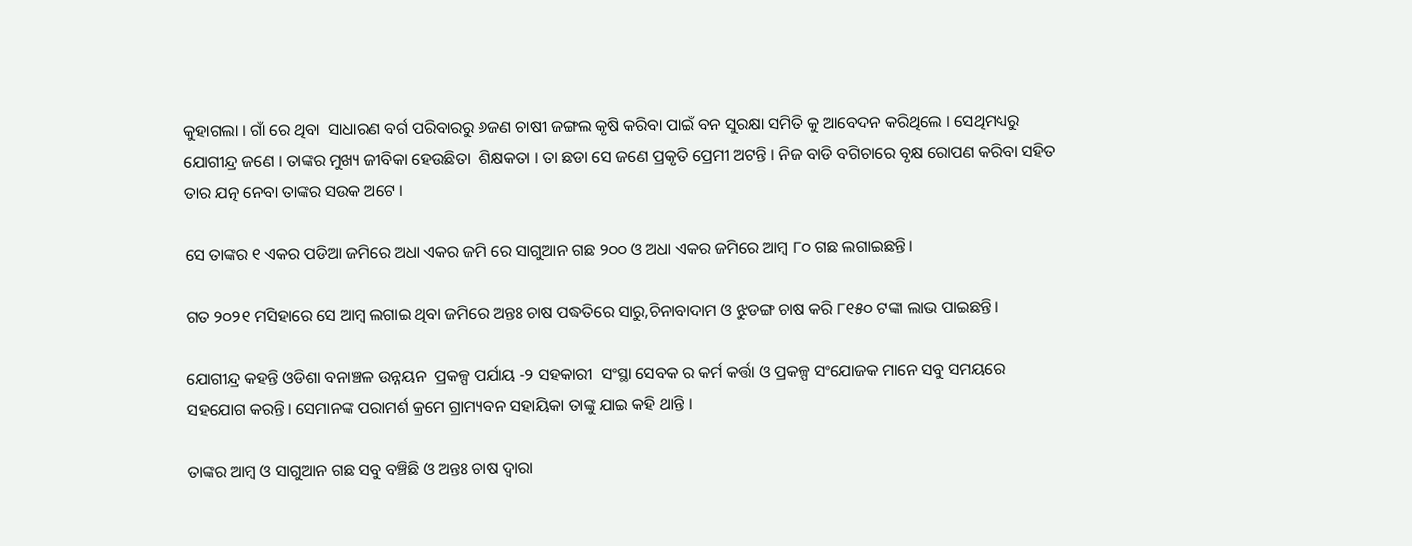କୁହାଗଲା । ଗାଁ ରେ ଥିବା  ସାଧାରଣ ବର୍ଗ ପରିବାରରୁ ୬ଜଣ ଚାଷୀ ଜଙ୍ଗଲ କୃଷି କରିବା ପାଇଁ ବନ ସୁରକ୍ଷା ସମିତି କୁ ଆବେଦନ କରିଥିଲେ । ସେଥିମଧ୍ୟରୁ ଯୋଗୀନ୍ଦ୍ର ଜଣେ । ତାଙ୍କର ମୁଖ୍ୟ ଜୀବିକା ହେଉଛିତା  ଶିକ୍ଷକତା । ତା ଛଡା ସେ ଜଣେ ପ୍ରକୃତି ପ୍ରେମୀ ଅଟନ୍ତି । ନିଜ ବାଡି ବଗିଚାରେ ବୃକ୍ଷ ରୋପଣ କରିବା ସହିତ ତାର ଯତ୍ନ ନେବା ତାଙ୍କର ସଉକ ଅଟେ ।

ସେ ତାଙ୍କର ୧ ଏକର ପଡିଆ ଜମିରେ ଅଧା ଏକର ଜମି ରେ ସାଗୁଆନ ଗଛ ୨୦୦ ଓ ଅଧା ଏକର ଜମିରେ ଆମ୍ବ ୮୦ ଗଛ ଲଗାଇଛନ୍ତି।

ଗତ ୨୦୨୧ ମସିହାରେ ସେ ଆମ୍ବ ଲଗାଇ ଥିବା ଜମିରେ ଅନ୍ତଃ ଚାଷ ପଦ୍ଧତିରେ ସାରୁ,ଚିନାବାଦାମ ଓ ଝୁଡଙ୍ଗ ଚାଷ କରି ୮୧୫୦ ଟଙ୍କା ଲାଭ ପାଇଛନ୍ତି।

ଯୋଗୀନ୍ଦ୍ର କହନ୍ତି ଓଡିଶା ବନାଞ୍ଚଳ ଉନ୍ନୟନ  ପ୍ରକଳ୍ପ ପର୍ଯାୟ -୨ ସହକାରୀ  ସଂସ୍ଥା ସେବକ ର କର୍ମ କର୍ତ୍ତା ଓ ପ୍ରକଳ୍ପ ସଂଯୋଜକ ମାନେ ସବୁ ସମୟରେ ସହଯୋଗ କରନ୍ତି। ସେମାନଙ୍କ ପରାମର୍ଶ କ୍ରମେ ଗ୍ରାମ୍ୟବନ ସହାୟିକା ତାଙ୍କୁ ଯାଇ କହି ଥାନ୍ତି ।

ତାଙ୍କର ଆମ୍ବ ଓ ସାଗୁଆନ ଗଛ ସବୁ ବଞ୍ଚିଛି ଓ ଅନ୍ତଃ ଚାଷ ଦ୍ଵାରା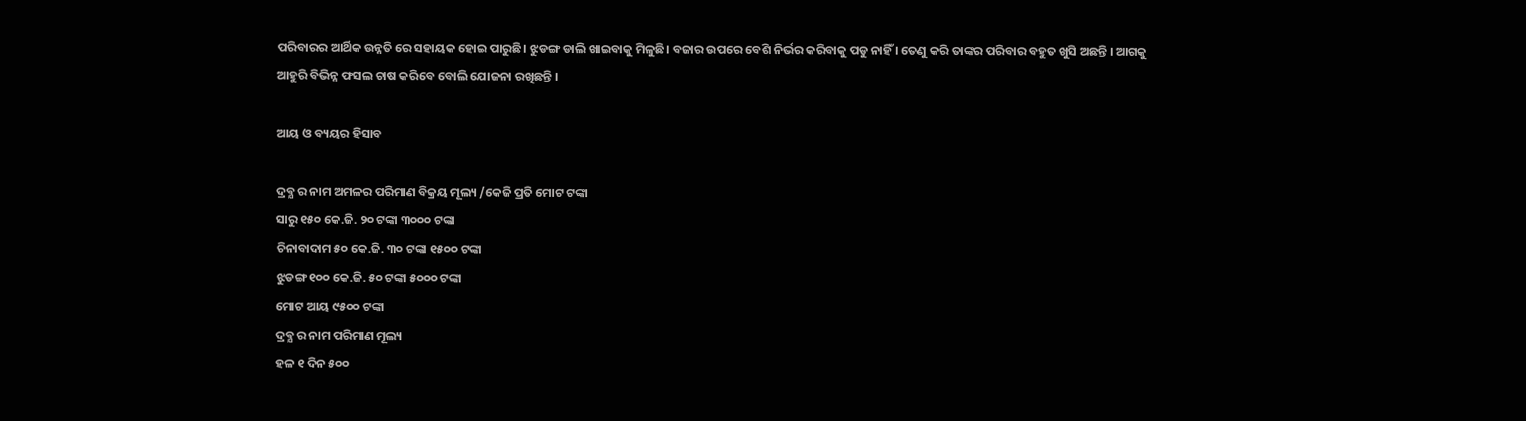ପରିବାରର ଆର୍ଥିକ ଉନ୍ନତି ରେ ସହାୟକ ହୋଇ ପାରୁଛି। ଝୁଡଙ୍ଗ ଡାଲି ଖାଇବାକୁ ମିଳୁଛି। ବଜାର ଉପରେ ବେଶି ନିର୍ଭର କରିବାକୁ ପଡୁ ନାହିଁ । ତେଣୁ କରି ତାଙ୍କର ପରିବାର ବହୁତ ଖୁସି ଅଛନ୍ତି । ଆଗକୁ ଆହୁରି ବିଭିନ୍ନ ଫସଲ ଚାଷ କରିବେ ବୋଲି ଯୋଜନା ରଖିଛନ୍ତି ।

ଆୟ ଓ ବ୍ୟୟର ହିସାବ

ଦ୍ରବ୍ଯ ର ନାମ ଅମଳର ପରିମାଣ ବିକ୍ରୟ ମୂଲ୍ୟ /କେଜି ପ୍ରତି ମୋଟ ଟଙ୍କା
ସାରୁ ୧୫୦ କେ.ଜି. ୨୦ ଟଙ୍କା ୩୦୦୦ ଟଙ୍କା
ଚିନାବାଦାମ ୫୦ କେ.ଜି. ୩୦ ଟଙ୍କା ୧୫୦୦ ଟଙ୍କା
ଝୁଡଙ୍ଗ ୧୦୦ କେ.ଜି. ୫୦ ଟଙ୍କା ୫୦୦୦ ଟଙ୍କା
ମୋଟ ଆୟ ୯୫୦୦ ଟଙ୍କା
ଦ୍ରବ୍ଯ ର ନାମ ପରିମାଣ ମୂଲ୍ୟ
ହଳ ୧ ଦିନ ୫୦୦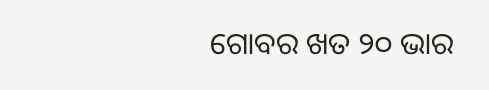ଗୋବର ଖତ ୨୦ ଭାର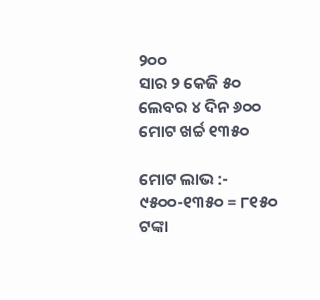୨୦୦
ସାର ୨ କେଜି ୫୦
ଲେବର ୪ ଦିନ ୬୦୦
ମୋଟ ଖର୍ଚ୍ଚ ୧୩୫୦

ମୋଟ ଲାଭ :- ୯୫୦୦-୧୩୫୦ = ୮୧୫୦ ଟଙ୍କା